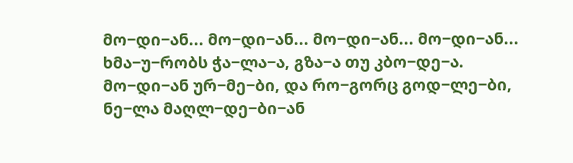მო−დი−ან... მო−დი−ან... მო−დი−ან... მო−დი−ან...
ხმა−უ−რობს ჭა−ლა−ა, გზა−ა თუ კბო−დე−ა.
მო−დი−ან ურ−მე−ბი, და რო−გორც გოდ−ლე−ბი,
ნე−ლა მაღლ−დე−ბი−ან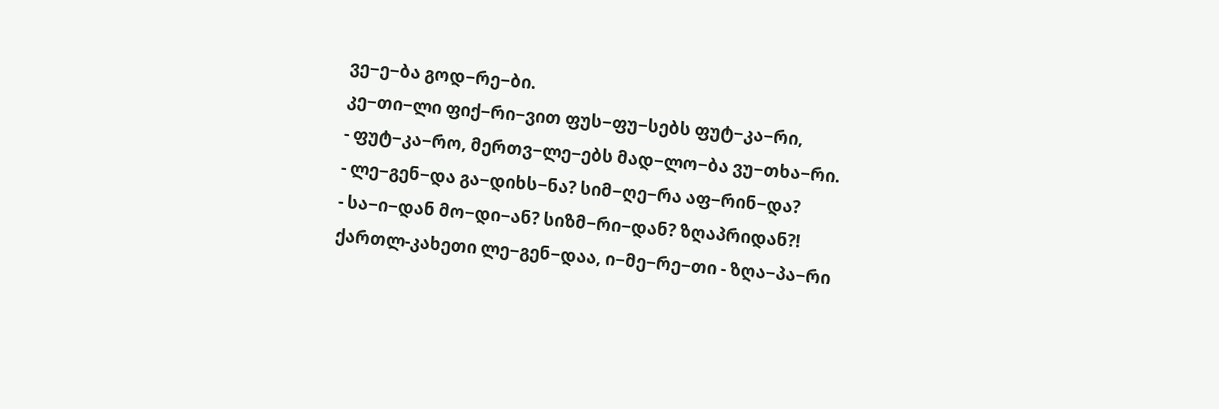ვე−ე−ბა გოდ−რე−ბი.
კე−თი−ლი ფიქ−რი−ვით ფუს−ფუ−სებს ფუტ−კა−რი,
- ფუტ−კა−რო, მერთვ−ლე−ებს მად−ლო−ბა ვუ−თხა−რი.
- ლე−გენ−და გა−დიხს−ნა? სიმ−ღე−რა აფ−რინ−და?
- სა−ი−დან მო−დი−ან? სიზმ−რი−დან? ზღაპრიდან?!
ქართლ-კახეთი ლე−გენ−დაა, ი−მე−რე−თი - ზღა−პა−რი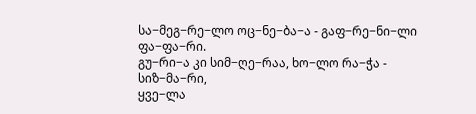სა−მეგ−რე−ლო ოც−ნე−ბა−ა - გაფ−რე−ნი−ლი ფა−ფა−რი.
გუ−რი−ა კი სიმ−ღე−რაა, ხო−ლო რა−ჭა - სიზ−მა−რი,
ყვე−ლა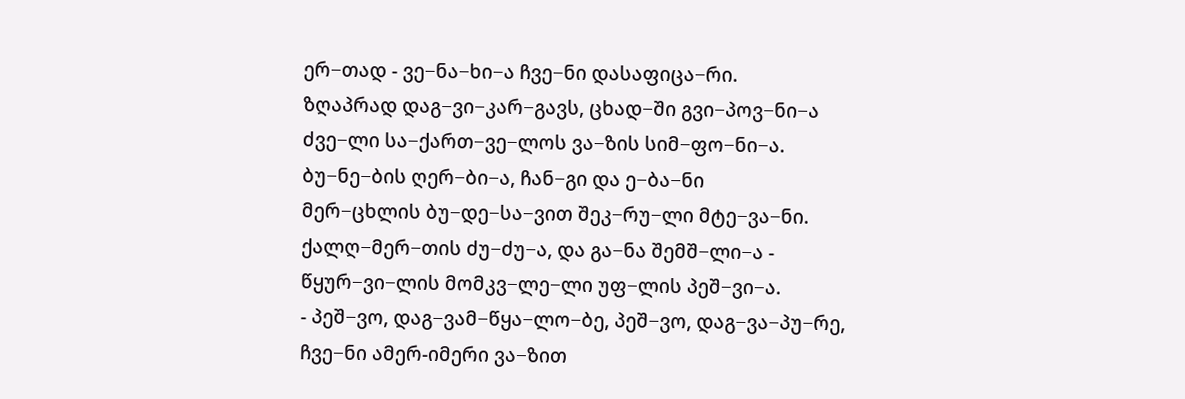ერ−თად - ვე−ნა−ხი−ა ჩვე−ნი დასაფიცა−რი.
ზღაპრად დაგ−ვი−კარ−გავს, ცხად−ში გვი−პოვ−ნი−ა
ძვე−ლი სა−ქართ−ვე−ლოს ვა−ზის სიმ−ფო−ნი−ა.
ბუ−ნე−ბის ღერ−ბი−ა, ჩან−გი და ე−ბა−ნი
მერ−ცხლის ბუ−დე−სა−ვით შეკ−რუ−ლი მტე−ვა−ნი.
ქალღ−მერ−თის ძუ−ძუ−ა, და გა−ნა შემშ−ლი−ა -
წყურ−ვი−ლის მომკვ−ლე−ლი უფ−ლის პეშ−ვი−ა.
- პეშ−ვო, დაგ−ვამ−წყა−ლო−ბე, პეშ−ვო, დაგ−ვა−პუ−რე,
ჩვე−ნი ამერ-იმერი ვა−ზით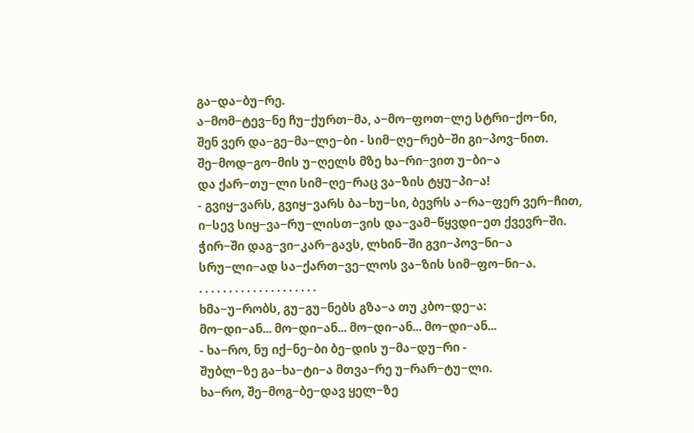გა−და−ბუ−რე.
ა−მომ−ტევ−ნე ჩუ−ქურთ−მა, ა−მო−ფოთ−ლე სტრი−ქო−ნი,
შენ ვერ და−გე−მა−ლე−ბი - სიმ−ღე−რებ−ში გი−პოვ−ნით.
შე−მოდ−გო−მის უ−ღელს მზე ხა−რი−ვით უ−ბი−ა
და ქარ−თუ−ლი სიმ−ღე−რაც ვა−ზის ტყუ−პი−ა!
- გვიყ−ვარს, გვიყ−ვარს ბა−ხუ−სი, ბევრს ა−რა−ფერ ვერ−ჩით,
ი−სევ სიყ−ვა−რუ−ლისთ−ვის და−ვამ−წყვდი−ეთ ქვევრ−ში.
ჭირ−ში დაგ−ვი−კარ−გავს, ლხინ−ში გვი−პოვ−ნი−ა
სრუ−ლი−ად სა−ქართ−ვე−ლოს ვა−ზის სიმ−ფო−ნი−ა.
. . . . . . . . . . . . . . . . . . . .
ხმა−უ−რობს, გუ−გუ−ნებს გზა−ა თუ კბო−დე−ა:
მო−დი−ან... მო−დი−ან... მო−დი−ან... მო−დი−ან...
- ხა−რო, ნუ იქ−ნე−ბი ბე−დის უ−მა−დუ−რი -
შუბლ−ზე გა−ხა−ტი−ა მთვა−რე უ−რარ−ტუ−ლი.
ხა−რო, შე−მოგ−ბე−დავ ყელ−ზე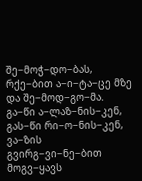შე−მოჭ−დო−ბას,
რქე−ბით ა−ი−ტა−ცე მზე და შე−მოდ−გო−მა.
გა−წი ა−ლაზ−ნის−კენ, გას−წი რი−ო−ნის−კენ,
ვა−ზის გვირგ−ვი−ნე−ბით მოგვ−ყავს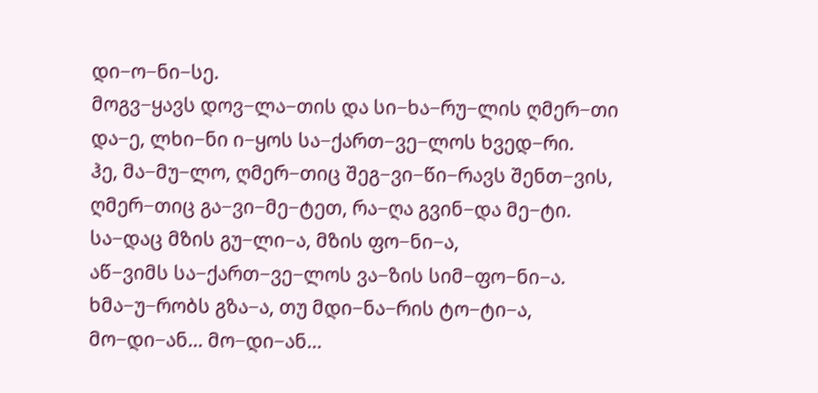დი−ო−ნი−სე.
მოგვ−ყავს დოვ−ლა−თის და სი−ხა−რუ−ლის ღმერ−თი
და−ე, ლხი−ნი ი−ყოს სა−ქართ−ვე−ლოს ხვედ−რი.
ჰე, მა−მუ−ლო, ღმერ−თიც შეგ−ვი−წი−რავს შენთ−ვის,
ღმერ−თიც გა−ვი−მე−ტეთ, რა−ღა გვინ−და მე−ტი.
სა−დაც მზის გუ−ლი−ა, მზის ფო−ნი−ა,
აწ−ვიმს სა−ქართ−ვე−ლოს ვა−ზის სიმ−ფო−ნი−ა.
ხმა−უ−რობს გზა−ა, თუ მდი−ნა−რის ტო−ტი−ა,
მო−დი−ან... მო−დი−ან...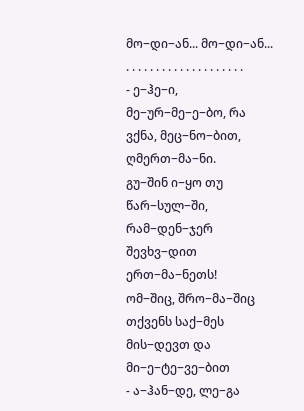მო−დი−ან... მო−დი−ან...
. . . . . . . . . . . . . . . . . . . .
- ე−ჰე−ი, მე−ურ−მე−ე−ბო, რა ვქნა, მეც−ნო−ბით, ღმერთ−მა−ნი.
გუ−შინ ი−ყო თუ წარ−სულ−ში, რამ−დენ−ჯერ შევხვ−დით ერთ−მა−ნეთს!
ომ−შიც, შრო−მა−შიც თქვენს საქ−მეს მის−დევთ და მი−ე−ტე−ვე−ბით
- ა−ჰან−დე, ლე−გა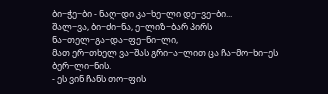ბი−ჭე−ბი - ნაღ−დი კა−ხე−ლი დე−ვე−ბი...
შალ−ვა, ბი−ძი−ნა, ე−ლიზ−ბარ პირს ნა−თელ−გა−და−ფე−ნი−ლი,
მათ ერ−თხელ ვა−შას გრი−ა−ლით ცა ჩა−მო−ხი−ეს ბერ−ლი−ნის.
- ეს ვინ ჩანს თო−ფის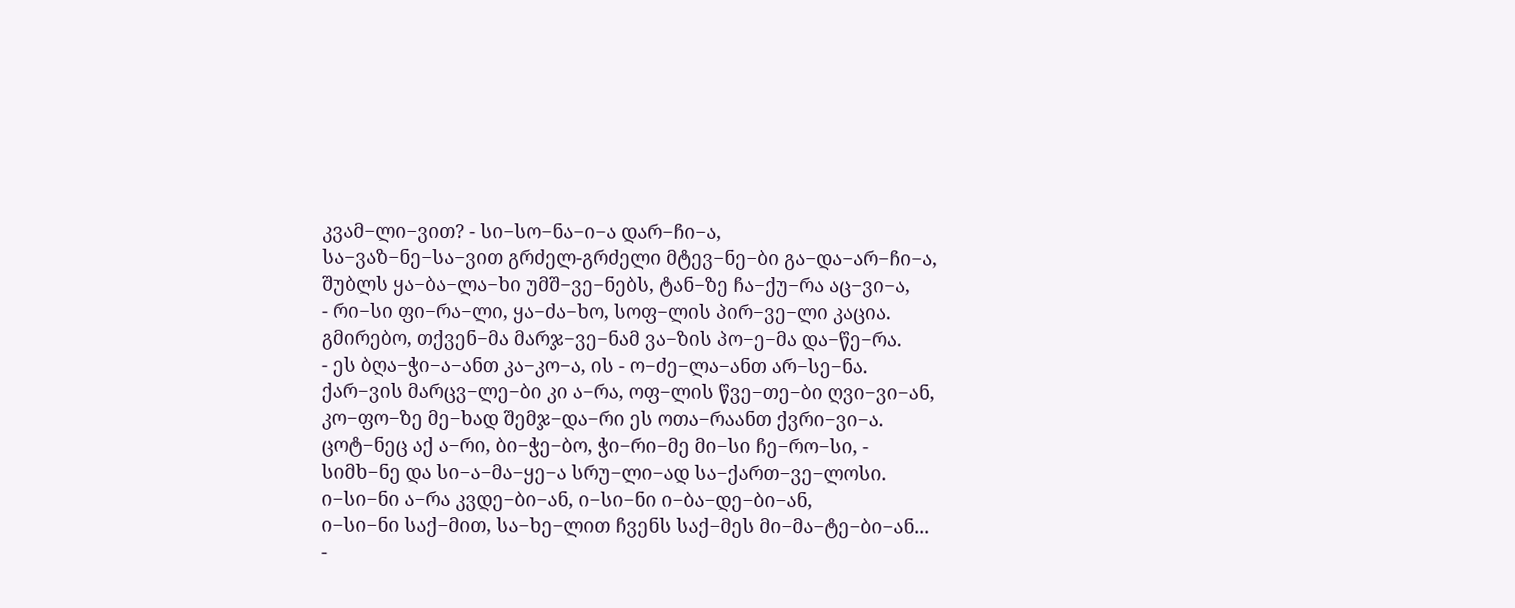კვამ−ლი−ვით? - სი−სო−ნა−ი−ა დარ−ჩი−ა,
სა−ვაზ−ნე−სა−ვით გრძელ-გრძელი მტევ−ნე−ბი გა−და−არ−ჩი−ა,
შუბლს ყა−ბა−ლა−ხი უმშ−ვე−ნებს, ტან−ზე ჩა−ქუ−რა აც−ვი−ა,
- რი−სი ფი−რა−ლი, ყა−ძა−ხო, სოფ−ლის პირ−ვე−ლი კაცია.
გმირებო, თქვენ−მა მარჯ−ვე−ნამ ვა−ზის პო−ე−მა და−წე−რა.
- ეს ბღა−ჭი−ა−ანთ კა−კო−ა, ის - ო−ძე−ლა−ანთ არ−სე−ნა.
ქარ−ვის მარცვ−ლე−ბი კი ა−რა, ოფ−ლის წვე−თე−ბი ღვი−ვი−ან,
კო−ფო−ზე მე−ხად შემჯ−და−რი ეს ოთა−რაანთ ქვრი−ვი−ა.
ცოტ−ნეც აქ ა−რი, ბი−ჭე−ბო, ჭი−რი−მე მი−სი ჩე−რო−სი, -
სიმხ−ნე და სი−ა−მა−ყე−ა სრუ−ლი−ად სა−ქართ−ვე−ლოსი.
ი−სი−ნი ა−რა კვდე−ბი−ან, ი−სი−ნი ი−ბა−დე−ბი−ან,
ი−სი−ნი საქ−მით, სა−ხე−ლით ჩვენს საქ−მეს მი−მა−ტე−ბი−ან...
-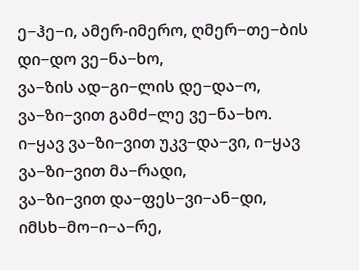ე−ჰე−ი, ამერ-იმერო, ღმერ−თე−ბის დი−დო ვე−ნა−ხო,
ვა−ზის ად−გი−ლის დე−და−ო, ვა−ზი−ვით გამძ−ლე ვე−ნა−ხო.
ი−ყავ ვა−ზი−ვით უკვ−და−ვი, ი−ყავ ვა−ზი−ვით მა−რადი,
ვა−ზი−ვით და−ფეს−ვი−ან−დი, იმსხ−მო−ი−ა−რე,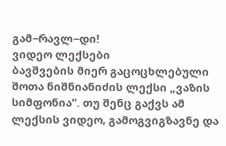გამ−რავლ−დი!
ვიდეო ლექსები
ბავშვების მიერ გაცოცხლებული შოთა ნიშნიანიძის ლექსი „ვაზის სიმფონია“. თუ შენც გაქვს ამ ლექსის ვიდეო, გამოგვიგზავნე და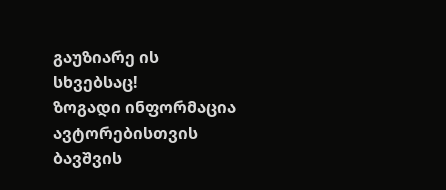გაუზიარე ის სხვებსაც!
ზოგადი ინფორმაცია
ავტორებისთვის
ბავშვის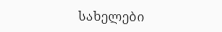სახელები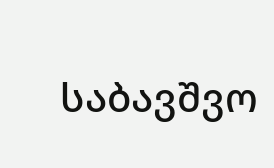საბავშვო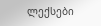ლექსები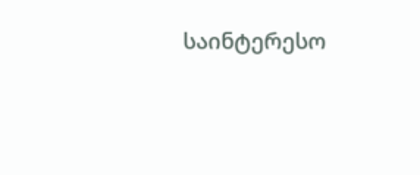საინტერესო